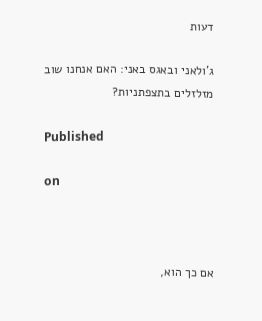דעות

ג'ולאני ובאגס באני: האם אנחנו שוב מזלזלים בתצפתניות?

Published

on



אם כך הוא,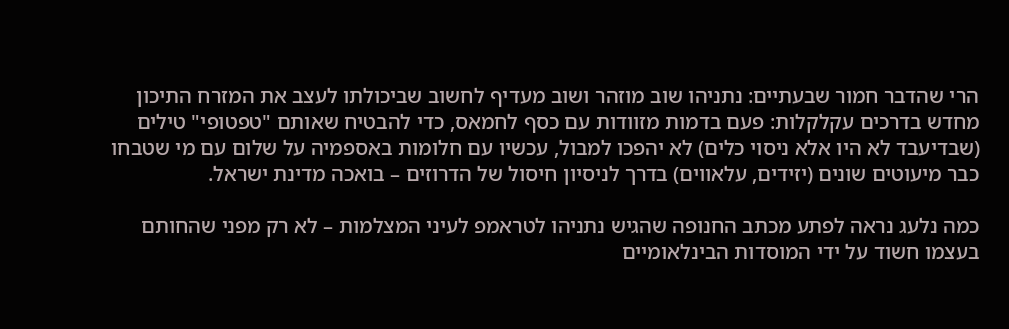הרי שהדבר חמור שבעתיים: נתניהו שוב מוזהר ושוב מעדיף לחשוב שביכולתו לעצב את המזרח התיכון מחדש בדרכים עקלקלות: פעם בדמות מזוודות עם כסף לחמאס, כדי להבטיח שאותם "טפטופי" טילים (שבדיעבד לא היו אלא ניסוי כלים) לא יהפכו למבול, עכשיו עם חלומות באספמיה על שלום עם מי שטבחו כבר מיעוטים שונים (יזידים, עלאווים) בדרך לניסיון חיסול של הדרוזים – בואכה מדינת ישראל.

כמה נלעג נראה לפתע מכתב החנופה שהגיש נתניהו לטראמפ לעיני המצלמות – לא רק מפני שהחותם בעצמו חשוד על ידי המוסדות הבינלאומיים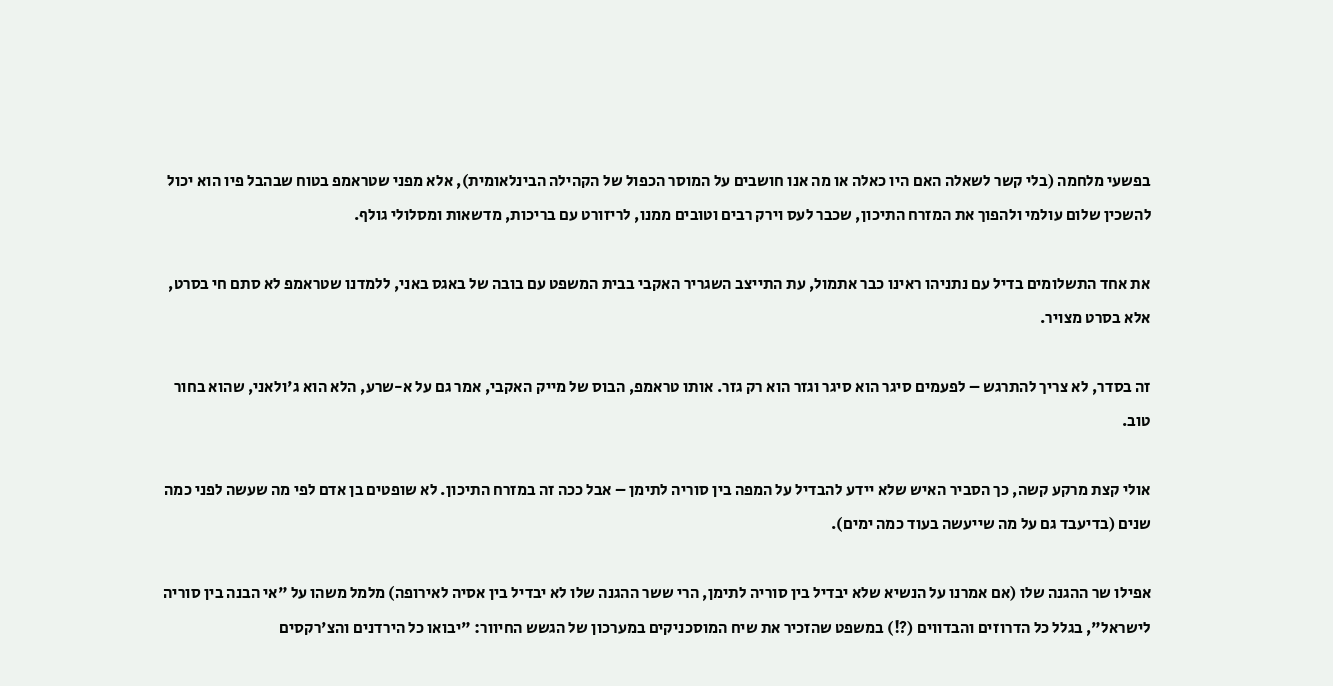בפשעי מלחמה (בלי קשר לשאלה האם היו כאלה או מה אנו חושבים על המוסר הכפול של הקהילה הבינלאומית), אלא מפני שטראמפ בטוח שבהבל פיו הוא יכול להשכין שלום עולמי ולהפוך את המזרח התיכון, שכבר לעס וירק רבים וטובים ממנו, לריזורט עם בריכות, מדשאות ומסלולי גולף.

את אחד התשלומים בדיל עם נתניהו ראינו כבר אתמול, עת התייצב השגריר האקבי בבית המשפט עם בובה של באגס באני, ללמדנו שטראמפ לא סתם חי בסרט, אלא בסרט מצויר.

זה בסדר, לא צריך להתרגש – לפעמים סיגר הוא סיגר וגזר הוא רק גזר. אותו טראמפ, הבוס של מייק האקבי, אמר גם על א-שרע, הלא הוא ג'ולאני, שהוא בחור טוב.

אולי קצת מרקע קשה, כך הסביר האיש שלא יידע להבדיל על המפה בין סוריה לתימן – אבל ככה זה במזרח התיכון. לא שופטים בן אדם לפי מה שעשה לפני כמה שנים (בדיעבד גם על מה שייעשה בעוד כמה ימים).

אפילו שר ההגנה שלו (אם אמרנו על הנשיא שלא יבדיל בין סוריה לתימן, הרי ששר ההגנה שלו לא יבדיל בין אסיה לאירופה) מלמל משהו על "אי הבנה בין סוריה לישראל", בגלל כל הדרוזים והבדווים (?!) במשפט שהזכיר את שיח המוסכניקים במערכון של הגשש החיוור: "יבואו כל הירדנים והצ'רקסים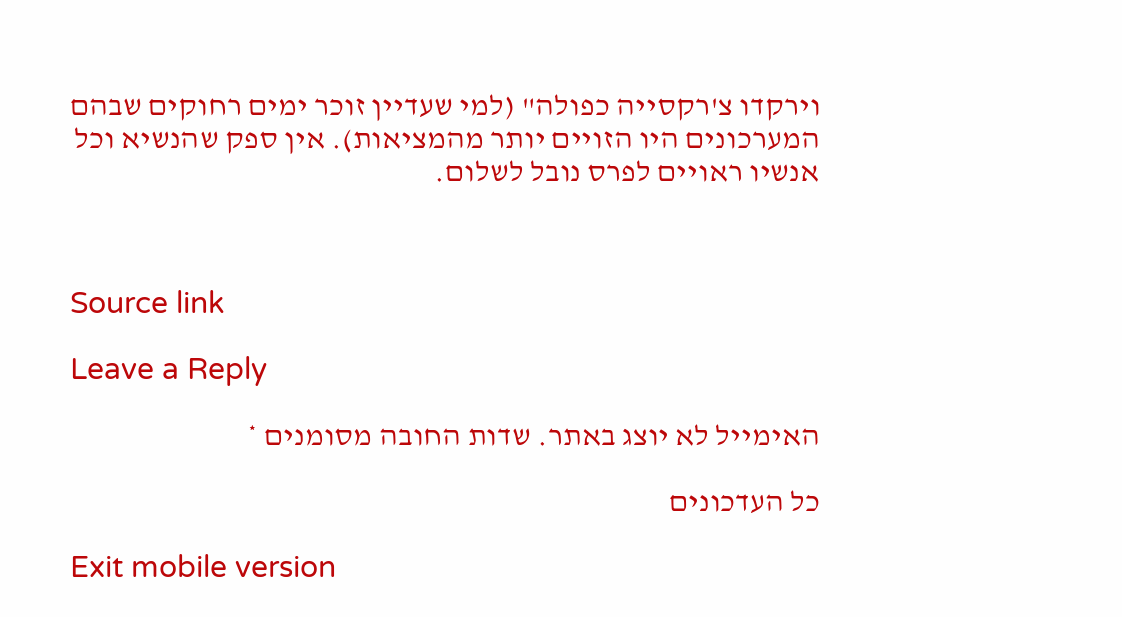וירקדו צ'רקסייה כפולה" (למי שעדיין זוכר ימים רחוקים שבהם המערכונים היו הזויים יותר מהמציאות). אין ספק שהנשיא וכל אנשיו ראויים לפרס נובל לשלום.



Source link

Leave a Reply

האימייל לא יוצג באתר. שדות החובה מסומנים *

כל העדכונים

Exit mobile version